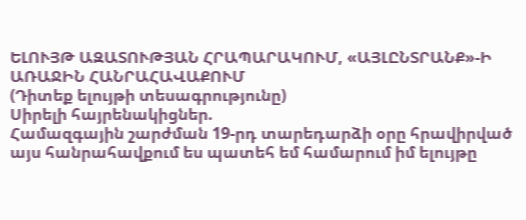ԵԼՈՒՅԹ ԱԶԱՏՈՒԹՅԱՆ ՀՐԱՊԱՐԱԿՈՒՄ, «ԱՅԼԸՆՏՐԱՆՔ»-Ի ԱՌԱՋԻՆ ՀԱՆՐԱՀԱՎԱՔՈՒՄ
(Դիտեք ելույթի տեսագրությունը)
Սիրելի հայրենակիցներ.
Համազգային շարժման 19-րդ տարեդարձի օրը հրավիրված այս հանրահավքում ես պատեհ եմ համարում իմ ելույթը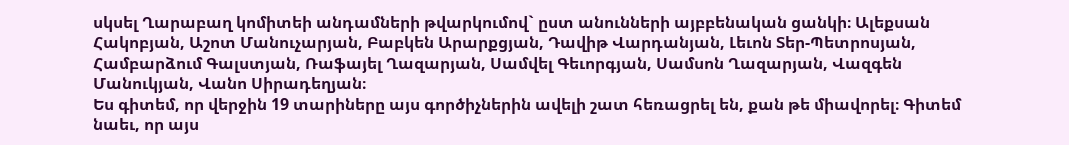սկսել Ղարաբաղ կոմիտեի անդամների թվարկումով` ըստ անունների այբբենական ցանկի։ Ալեքսան Հակոբյան, Աշոտ Մանուչարյան, Բաբկեն Արարքցյան, Դավիթ Վարդանյան, Լեւոն Տեր-Պետրոսյան, Համբարձում Գալստյան, Ռաֆայել Ղազարյան, Սամվել Գեւորգյան, Սամսոն Ղազարյան, Վազգեն Մանուկյան, Վանո Սիրադեղյան։
Ես գիտեմ, որ վերջին 19 տարիները այս գործիչներին ավելի շատ հեռացրել են, քան թե միավորել։ Գիտեմ նաեւ, որ այս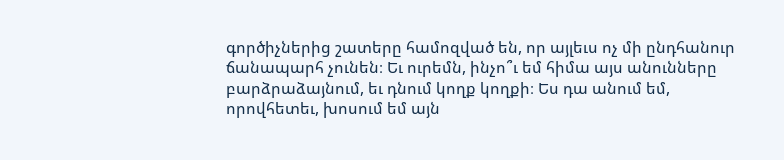գործիչներից շատերը համոզված են, որ այլեւս ոչ մի ընդհանուր ճանապարհ չունեն։ Եւ ուրեմն, ինչո՞ւ եմ հիմա այս անունները բարձրաձայնում, եւ դնում կողք կողքի։ Ես դա անում եմ, որովհետեւ, խոսում եմ այն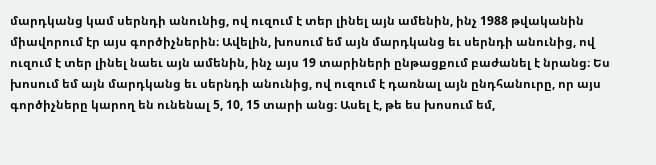մարդկանց կամ սերնդի անունից, ով ուզում է տեր լինել այն ամենին, ինչ 1988 թվականին միավորում էր այս գործիչներին։ Ավելին, խոսում եմ այն մարդկանց եւ սերնդի անունից, ով ուզում է տեր լինել նաեւ այն ամենին, ինչ այս 19 տարիների ընթացքում բաժանել է նրանց։ Ես խոսում եմ այն մարդկանց եւ սերնդի անունից, ով ուզում է դառնալ այն ընդհանուրը, որ այս գործիչները կարող են ունենալ 5, 10, 15 տարի անց։ Ասել է, թե ես խոսում եմ,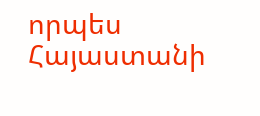որպես Հայաստանի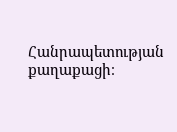Հանրապետության քաղաքացի։